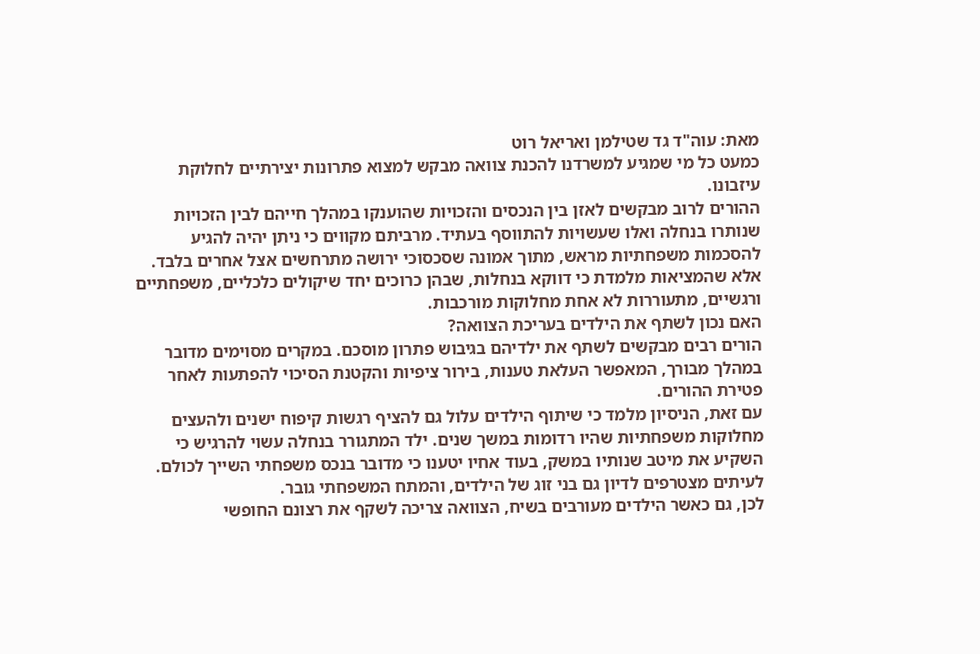מאת: עוה"ד גד שטילמן ואריאל רוט
כמעט כל מי שמגיע למשרדנו להכנת צוואה מבקש למצוא פתרונות יצירתיים לחלוקת עיזבונו.
ההורים לרוב מבקשים לאזן בין הנכסים והזכויות שהוענקו במהלך חייהם לבין הזכויות שנותרו בנחלה ואלו שעשויות להתווסף בעתיד. מרביתם מקווים כי ניתן יהיה להגיע להסכמות משפחתיות מראש, מתוך אמונה שסכסוכי ירושה מתרחשים אצל אחרים בלבד. אלא שהמציאות מלמדת כי דווקא בנחלות, שבהן כרוכים יחד שיקולים כלכליים, משפחתיים ורגשיים, מתעוררות לא אחת מחלוקות מורכבות.
האם נכון לשתף את הילדים בעריכת הצוואה?
הורים רבים מבקשים לשתף את ילדיהם בגיבוש פתרון מוסכם. במקרים מסוימים מדובר במהלך מבורך, המאפשר העלאת טענות, בירור ציפיות והקטנת הסיכוי להפתעות לאחר פטירת ההורים.
עם זאת, הניסיון מלמד כי שיתוף הילדים עלול גם להציף רגשות קיפוח ישנים ולהעצים מחלוקות משפחתיות שהיו רדומות במשך שנים. ילד המתגורר בנחלה עשוי להרגיש כי השקיע את מיטב שנותיו במשק, בעוד אחיו יטענו כי מדובר בנכס משפחתי השייך לכולם. לעיתים מצטרפים לדיון גם בני זוג של הילדים, והמתח המשפחתי גובר.
לכן, גם כאשר הילדים מעורבים בשיח, הצוואה צריכה לשקף את רצונם החופשי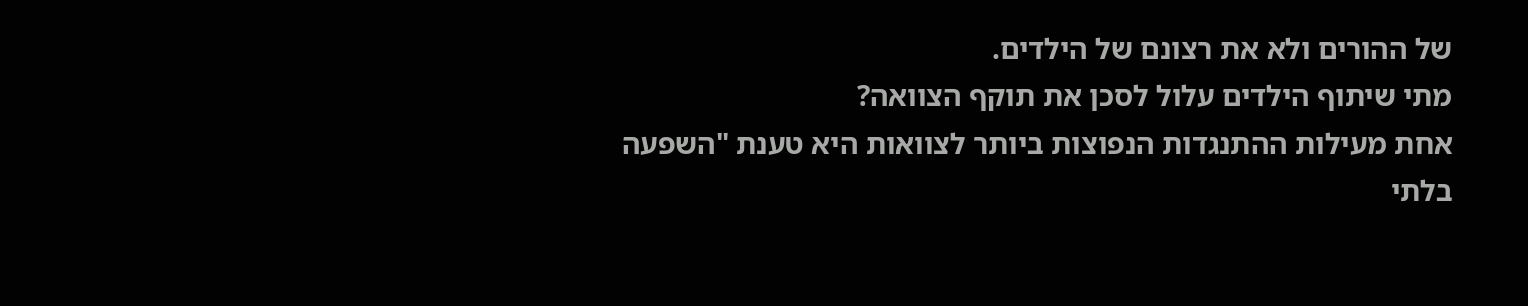של ההורים ולא את רצונם של הילדים.
מתי שיתוף הילדים עלול לסכן את תוקף הצוואה?
אחת מעילות ההתנגדות הנפוצות ביותר לצוואות היא טענת "השפעה בלתי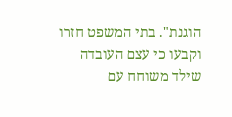הוגנת". בתי המשפט חזרו וקבעו כי עצם העובדה שילד משוחח עם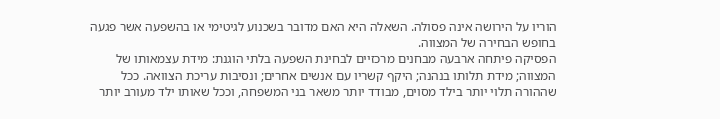הוריו על הירושה אינה פסולה. השאלה היא האם מדובר בשכנוע לגיטימי או בהשפעה אשר פגעה בחופש הבחירה של המצווה.
הפסיקה פיתחה ארבעה מבחנים מרכזיים לבחינת השפעה בלתי הוגנת: מידת עצמאותו של המצווה; מידת תלותו בנהנה; היקף קשריו עם אנשים אחרים; ונסיבות עריכת הצוואה. ככל שההורה תלוי יותר בילד מסוים, מבודד יותר משאר בני המשפחה, וככל שאותו ילד מעורב יותר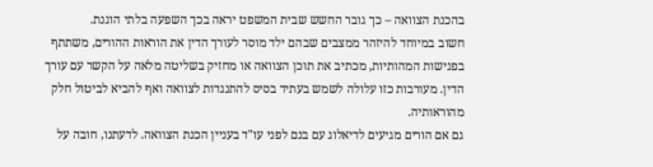בהכנת הצוואה – כך גובר החשש שבית המשפט יראה בכך השפעה בלתי הוגנת.
חשוב במיוחד להיזהר ממצבים שבהם ילד מוסר לעורך הדין את הוראות ההורים, משתתף בפגישות המהותיות, מכתיב את תוכן הצוואה או מחזיק בשליטה מלאה על הקשר עם עורך הדין. מעורבות כזו עלולה לשמש בעתיד בסיס להתנגדות לצוואה ואף להביא לביטול חלק מהוראותיה.
גם אם הורים מגיעים לדיאלוג עם בנם לפני עו"ד בעניין הכנת הצוואה. לדעתנו, חובה על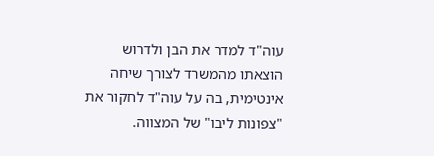עוה"ד למדר את הבן ולדרוש הוצאתו מהמשרד לצורך שיחה אינטימית, בה על עוה"ד לחקור את "צפונות ליבו" של המצווה.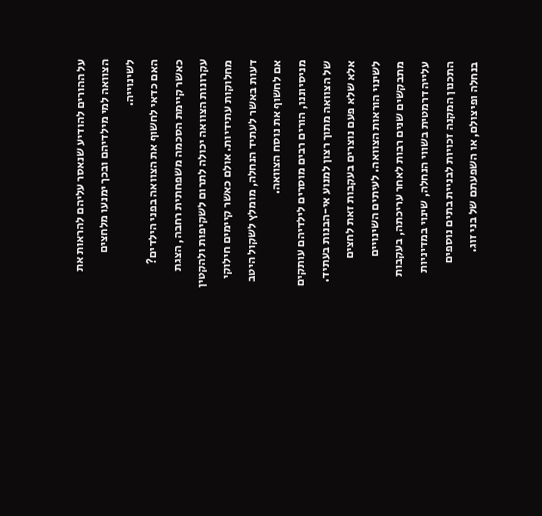על ההורים להודיע שנאסר עליהם להראות את הצוואה למי מילדיהם ובכך ימנעו מלחצים לשינוייה.
האם כדאי לחשוף את הצוואה בפני הילדים?
כאשר קיימת הסכמה משפחתית רחבה, הצגת עקרונות הצוואה יכולה לתרום לשקיפות ולהקטין מחלוקות עתידיות. אולם כאשר קיימים חילוקי דעות באשר לעתיד הנחלה, מומלץ לשקול היטב אם לחשוף את נוסח הצוואה.
מניסיוננו, הורים רבים מוסרים לילדיהם עותקים של הצוואה מתוך רצון למנוע אי-הבנות בעתיד. אלא שלא פעם נוצרים בעקבות זאת לחצים לשינוי הוראות הצוואה. לעיתים השינויים מתבקשים שנים רבות לאחר עריכתה, בעקבות עלייה דרמטית בשווי הנחלה, שינוי במדיניות התכנון המקנה זכויות לבניית בתים נוספים בנחלה ופיצולם, או השפעתם של בני זוג.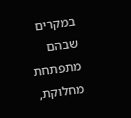במקרים שבהם מתפתחת מחלוקת,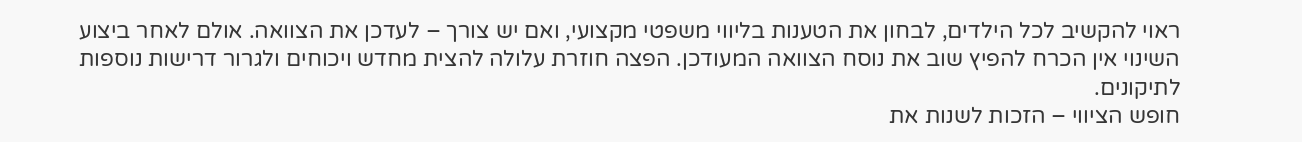ראוי להקשיב לכל הילדים, לבחון את הטענות בליווי משפטי מקצועי, ואם יש צורך – לעדכן את הצוואה. אולם לאחר ביצוע השינוי אין הכרח להפיץ שוב את נוסח הצוואה המעודכן. הפצה חוזרת עלולה להצית מחדש ויכוחים ולגרור דרישות נוספות לתיקונים.
חופש הציווי – הזכות לשנות את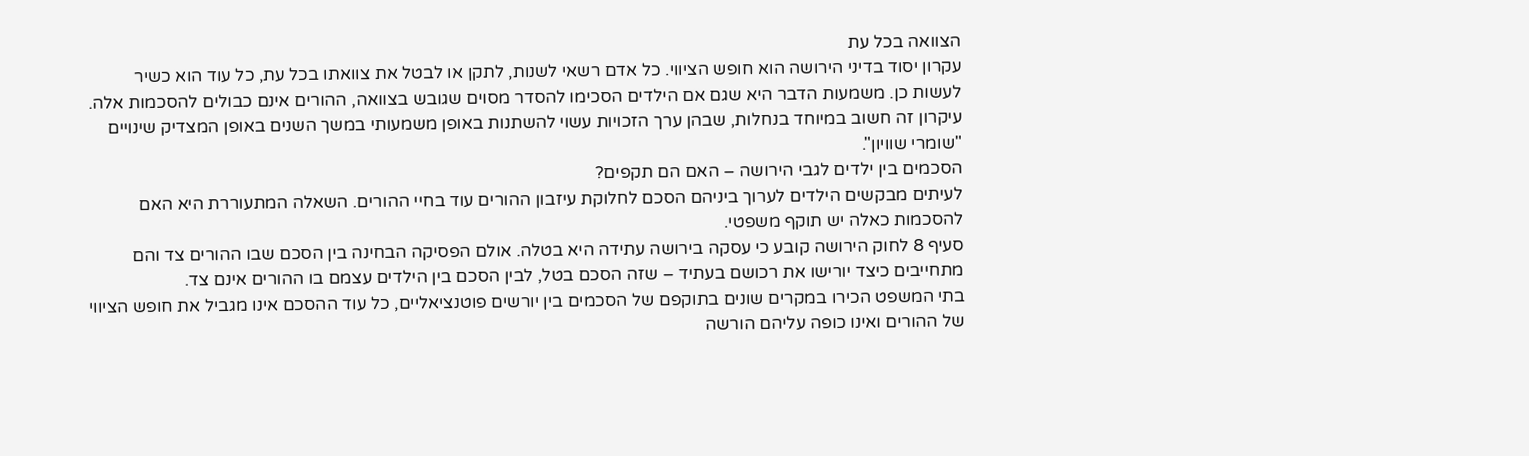הצוואה בכל עת
עקרון יסוד בדיני הירושה הוא חופש הציווי. כל אדם רשאי לשנות, לתקן או לבטל את צוואתו בכל עת, כל עוד הוא כשיר לעשות כן. משמעות הדבר היא שגם אם הילדים הסכימו להסדר מסוים שגובש בצוואה, ההורים אינם כבולים להסכמות אלה. עיקרון זה חשוב במיוחד בנחלות, שבהן ערך הזכויות עשוי להשתנות באופן משמעותי במשך השנים באופן המצדיק שינויים "שומרי שוויון".
הסכמים בין ילדים לגבי הירושה – האם הם תקפים?
לעיתים מבקשים הילדים לערוך ביניהם הסכם לחלוקת עיזבון ההורים עוד בחיי ההורים. השאלה המתעוררת היא האם להסכמות כאלה יש תוקף משפטי.
סעיף 8 לחוק הירושה קובע כי עסקה בירושה עתידה היא בטלה. אולם הפסיקה הבחינה בין הסכם שבו ההורים צד והם מתחייבים כיצד יורישו את רכושם בעתיד – שזה הסכם בטל, לבין הסכם בין הילדים עצמם בו ההורים אינם צד.
בתי המשפט הכירו במקרים שונים בתוקפם של הסכמים בין יורשים פוטנציאליים, כל עוד ההסכם אינו מגביל את חופש הציווי של ההורים ואינו כופה עליהם הורשה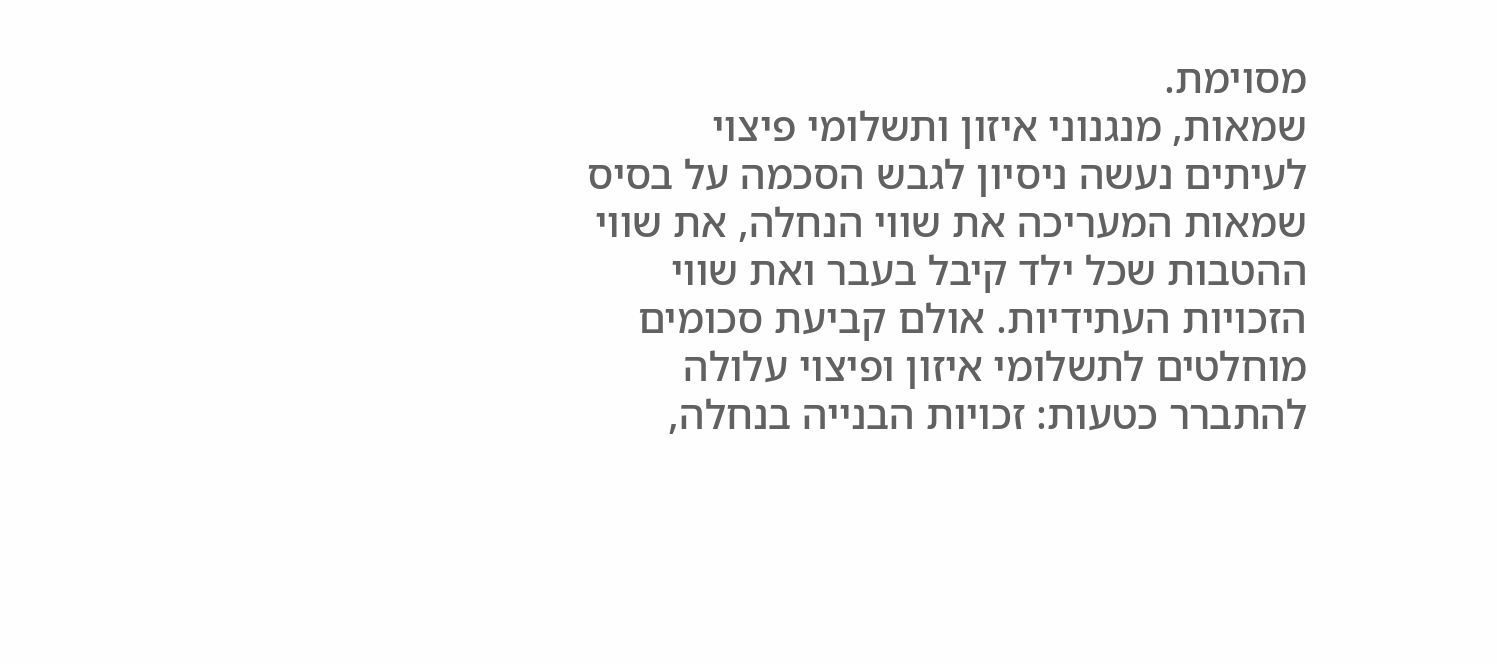מסוימת.
שמאות, מנגנוני איזון ותשלומי פיצוי
לעיתים נעשה ניסיון לגבש הסכמה על בסיס שמאות המעריכה את שווי הנחלה, את שווי ההטבות שכל ילד קיבל בעבר ואת שווי הזכויות העתידיות. אולם קביעת סכומים מוחלטים לתשלומי איזון ופיצוי עלולה להתברר כטעות: זכויות הבנייה בנחלה,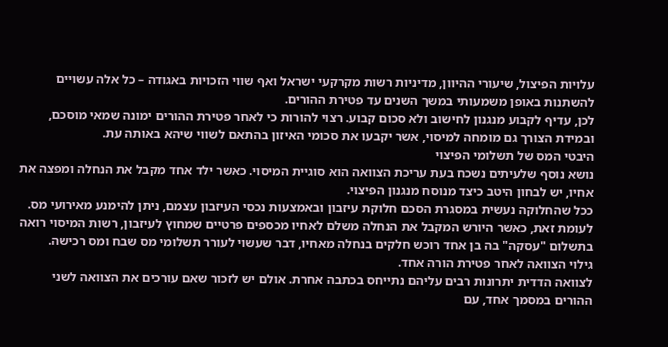עלויות הפיצול, שיעורי ההיוון, מדיניות רשות מקרקעי ישראל ואף שווי הזכויות באגודה – כל אלה עשויים להשתנות באופן משמעותי במשך השנים עד פטירת ההורים.
לכן, עדיף לקבוע מנגנון לחישוב ולא סכום קבוע. רצוי להורות כי לאחר פטירת ההורים ימונה שמאי מוסכם, ובמידת הצורך גם מומחה למיסוי, אשר יקבעו את סכומי האיזון בהתאם לשווי שיהא באותה עת.
היבטי המס של תשלומי הפיצוי
נושא נוסף שלעיתים נשכח בעת עריכת הצוואה הוא סוגיית המיסוי. כאשר ילד אחד מקבל את הנחלה ומפצה את אחיו, יש לבחון היטב כיצד מנוסח מנגנון הפיצוי.
ככל שהחלוקה נעשית במסגרת הסכם חלוקת עיזבון ובאמצעות נכסי העיזבון עצמם, ניתן להימנע מאירועי מס. לעומת זאת, כאשר היורש המקבל את הנחלה משלם לאחיו מכספים פרטיים שמחוץ לעיזבון, רשות המיסוי רואה בתשלום "עסקה" בה בן אחד רוכש חלקים בנחלה מאחיו, דבר שעשוי לעורר תשלומי מס שבח ומס רכישה.
גילוי הצוואה לאחר פטירת הורה אחד.
לצוואה הדדית יתרונות רבים עליהם נתייחס בכתבה אחרת. אולם יש לזכור שאם עורכים את הצוואה לשני ההורים במסמך אחד, עם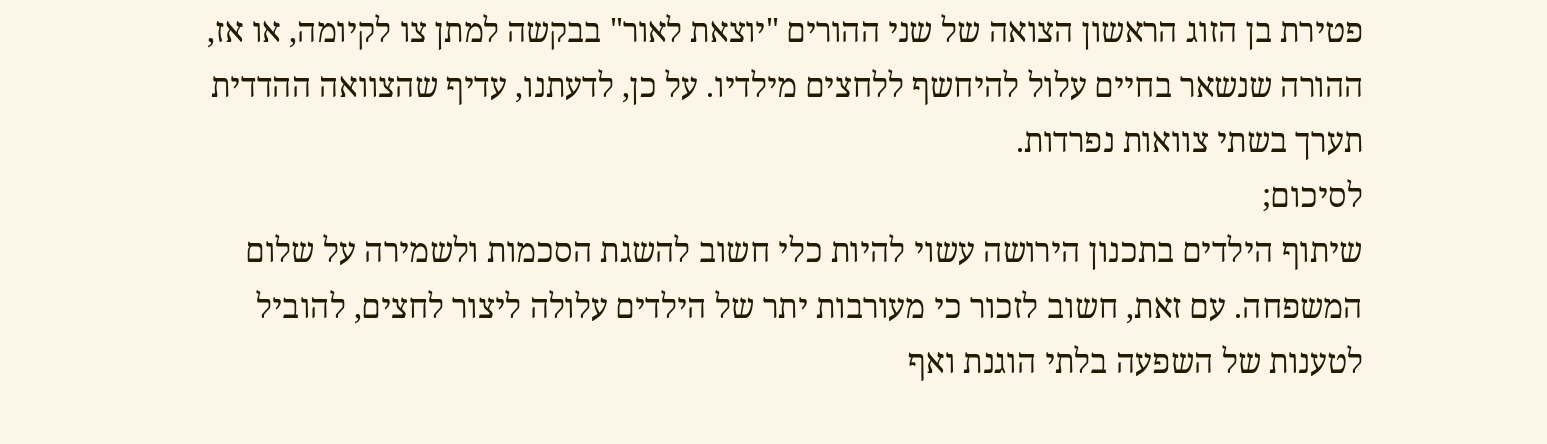פטירת בן הזוג הראשון הצואה של שני ההורים "יוצאת לאור" בבקשה למתן צו לקיומה, או אז, ההורה שנשאר בחיים עלול להיחשף ללחצים מילדיו. על כן, לדעתנו, עדיף שהצוואה ההדדית תערך בשתי צוואות נפרדות.
לסיכום;
שיתוף הילדים בתכנון הירושה עשוי להיות כלי חשוב להשגת הסכמות ולשמירה על שלום המשפחה. עם זאת, חשוב לזכור כי מעורבות יתר של הילדים עלולה ליצור לחצים, להוביל לטענות של השפעה בלתי הוגנת ואף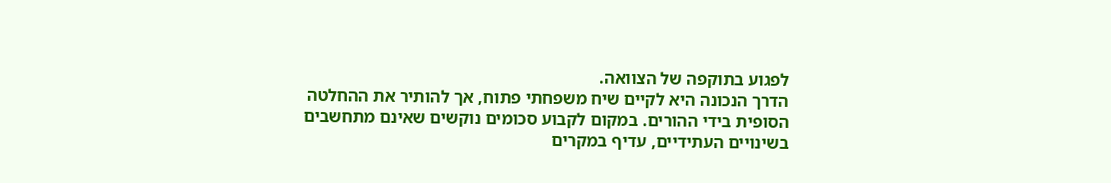לפגוע בתוקפה של הצוואה.
הדרך הנכונה היא לקיים שיח משפחתי פתוח, אך להותיר את ההחלטה הסופית בידי ההורים. במקום לקבוע סכומים נוקשים שאינם מתחשבים בשינויים העתידיים, עדיף במקרים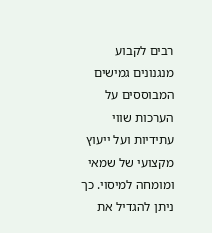רבים לקבוע מנגנונים גמישים המבוססים על הערכות שווי עתידיות ועל ייעוץ מקצועי של שמאי ומומחה למיסוי. כך ניתן להגדיל את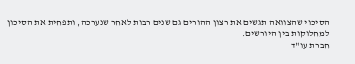הסיכוי שהצוואה תגשים את רצון ההורים גם שנים רבות לאחר שנערכה, ותפחית את הסיכון למחלוקות בין היורשים.
חברת עו"ד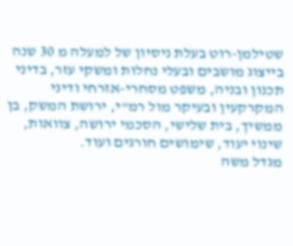שטילמן-רוט בעלת ניסיון של למעלה מ 30 שנה בייצוג מושבים ובעלי נחלות ומשקי עזר, בדיני תכנון ובניה, משפט מסחרי-אזרחי ודיני המקרקעין ובעיקר מול רמ"י, ירושת המשק, בן ממשיך, בית שלישי, הסכמי ירושה, צוואות, שינוי יעוד, שימושים חורגים ועוד.
מגדל משה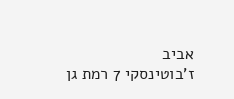אביב
ז'בוטינסקי 7 רמת גן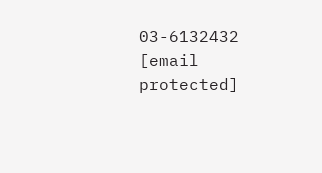03-6132432
[email protected]